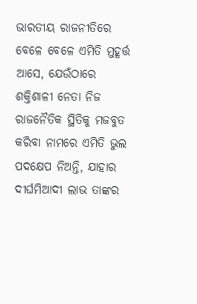ଭାରତୀୟ ରାଜନୀତିରେ ବେଳେ ବେଳେ ଏମିତି ମୁହୂର୍ତ୍ତ ଆସେ, ଯେଉଁଠାରେ ଶକ୍ତିଶାଳୀ ନେତା ନିଜ ରାଜନୈତିକ ସ୍ଥିତିକୁ ମଜବୁତ କରିବା ନାମରେ ଏମିତି ଭୁଲ ପଦକ୍ଷେପ ନିଅନ୍ତି, ଯାହାର ଦୀର୍ଘମିଆଦୀ ଲାଭ ତାଙ୍କର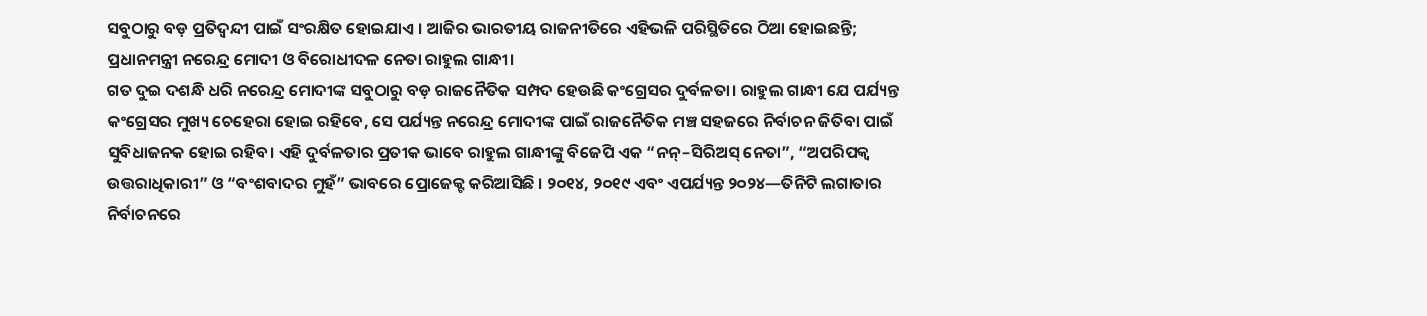ସବୁଠାରୁ ବଡ଼ ପ୍ରତିଦ୍ୱନ୍ଦୀ ପାଇଁ ସଂରକ୍ଷିତ ହୋଇଯାଏ । ଆଜିର ଭାରତୀୟ ରାଜନୀତିରେ ଏହିଭଳି ପରିସ୍ଥିତିରେ ଠିଆ ହୋଇଛନ୍ତି; ପ୍ରଧାନମନ୍ତ୍ରୀ ନରେନ୍ଦ୍ର ମୋଦୀ ଓ ବିରୋଧୀଦଳ ନେତା ରାହୁଲ ଗାନ୍ଧୀ।
ଗତ ଦୁଇ ଦଶନ୍ଧି ଧରି ନରେନ୍ଦ୍ର ମୋଦୀଙ୍କ ସବୁଠାରୁ ବଡ଼ ରାଜନୈତିକ ସମ୍ପଦ ହେଉଛି କଂଗ୍ରେସର ଦୁର୍ବଳତା। ରାହୁଲ ଗାନ୍ଧୀ ଯେ ପର୍ଯ୍ୟନ୍ତ କଂଗ୍ରେସର ମୁଖ୍ୟ ଚେହେରା ହୋଇ ରହିବେ, ସେ ପର୍ଯ୍ୟନ୍ତ ନରେନ୍ଦ୍ର ମୋଦୀଙ୍କ ପାଇଁ ରାଜନୈତିକ ମଞ୍ଚ ସହଜରେ ନିର୍ବାଚନ ଜିତିବା ପାଇଁ ସୁବିଧାଜନକ ହୋଇ ରହିବ। ଏହି ଦୁର୍ବଳତାର ପ୍ରତୀକ ଭାବେ ରାହୁଲ ଗାନ୍ଧୀଙ୍କୁ ବିଜେପି ଏକ “ନନ୍–ସିରିଅସ୍ ନେତା”, “ଅପରିପକ୍ୱ ଉତ୍ତରାଧିକାରୀ” ଓ “ବଂଶବାଦର ମୁହଁ” ଭାବରେ ପ୍ରୋଜେକ୍ଟ କରିଆସିଛି । ୨୦୧୪, ୨୦୧୯ ଏବଂ ଏପର୍ଯ୍ୟନ୍ତ ୨୦୨୪—ତିନିଟି ଲଗାତାର ନିର୍ବାଚନରେ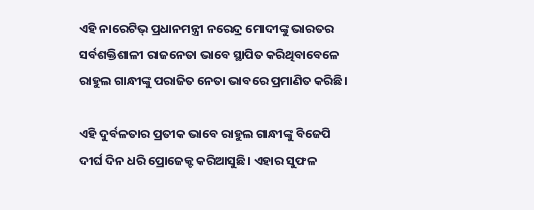ଏହି ନାରେଟିଭ୍ ପ୍ରଧାନମନ୍ତ୍ରୀ ନରେନ୍ଦ୍ର ମୋଦୀଙ୍କୁ ଭାରତର ସର୍ବଶକ୍ତିଶାଳୀ ରାଜନେତା ଭାବେ ସ୍ଥାପିତ କରିଥିବାବେଳେ ରାହୁଲ ଗାନ୍ଧୀଙ୍କୁ ପରାଜିତ ନେତା ଭାବରେ ପ୍ରମାଣିତ କରିଛି।

ଏହି ଦୁର୍ବଳତାର ପ୍ରତୀକ ଭାବେ ରାହୁଲ ଗାନ୍ଧୀଙ୍କୁ ବିଜେପି ଦୀର୍ଘ ଦିନ ଧରି ପ୍ରୋଜେକ୍ଟ କରିଆସୁଛି। ଏହାର ସୁଫଳ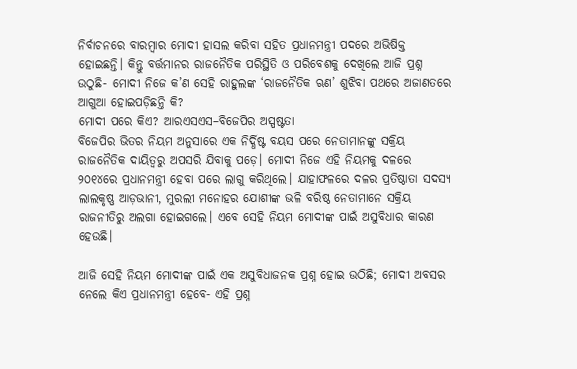ନିର୍ବାଚନରେ ବାରମ୍ବାର ମୋଦୀ ହାସଲ କରିବା ସହିତ ପ୍ରଧାନମନ୍ତ୍ରୀ ପଦରେ ଅଭିଷିକ୍ତ ହୋଇଛନ୍ତି। କିନ୍ତୁ ବର୍ତ୍ତମାନର ରାଜନୈତିକ ପରିସ୍ଥିତି ଓ ପରିବେଶକୁ ଦେଖିଲେ ଆଜି ପ୍ରଶ୍ନ ଉଠୁଛି- ମୋଦୀ ନିଜେ କ’ଣ ସେହି ରାହୁଲଙ୍କ ‘ରାଜନୈତିକ ଋଣ’ ଶୁଝିବା ପଥରେ ଅଜାଣତରେ ଆଗୁଆ ହୋଇପଡ଼ିଛନ୍ତି କି?
ମୋଦୀ ପରେ କିଏ? ଆରଏସଏସ–ବିଜେପିର ଅସ୍ପଷ୍ଟତା
ବିଜେପିର ଭିତର ନିୟମ ଅନୁସାରେ ଏକ ନିର୍ଦ୍ଧିଷ୍ଟ ବୟସ ପରେ ନେତାମାନଙ୍କୁ ସକ୍ରିୟ ରାଜନୈତିକ ଦାୟିତ୍ୱରୁ ଅପସରି ଯିବାକୁ ପଡ଼େ। ମୋଦୀ ନିଜେ ଏହି ନିୟମକୁ ଦଳରେ ୨୦୧୪ରେ ପ୍ରଧାନମନ୍ତ୍ରୀ ହେବା ପରେ ଲାଗୁ କରିଥିଲେ। ଯାହାଫଳରେ ଦଳର ପ୍ରତିଷ୍ଠାତା ସଦସ୍ୟ ଲାଲକୃଷ୍ଣ ଆଡ଼ଭାନୀ, ମୁରଲୀ ମନୋହର ଯୋଶୀଙ୍କ ଭଳି ବରିଷ୍ଠ ନେତାମାନେ ସକ୍ରିୟ ରାଜନୀତିରୁ ଅଲଗା ହୋଇଗଲେ। ଏବେ ସେହି ନିୟମ ମୋଦୀଙ୍କ ପାଇଁ ଅସୁବିଧାର କାରଣ ହେଉଛି।

ଆଜି ସେହି ନିୟମ ମୋଦୀଙ୍କ ପାଇଁ ଏକ ଅସୁବିଧାଜନକ ପ୍ରଶ୍ନ ହୋଇ ଉଠିଛି; ମୋଦୀ ଅବସର ନେଲେ କିଏ ପ୍ରଧାନମନ୍ତ୍ରୀ ହେବେ- ଏହି ପ୍ରଶ୍ନ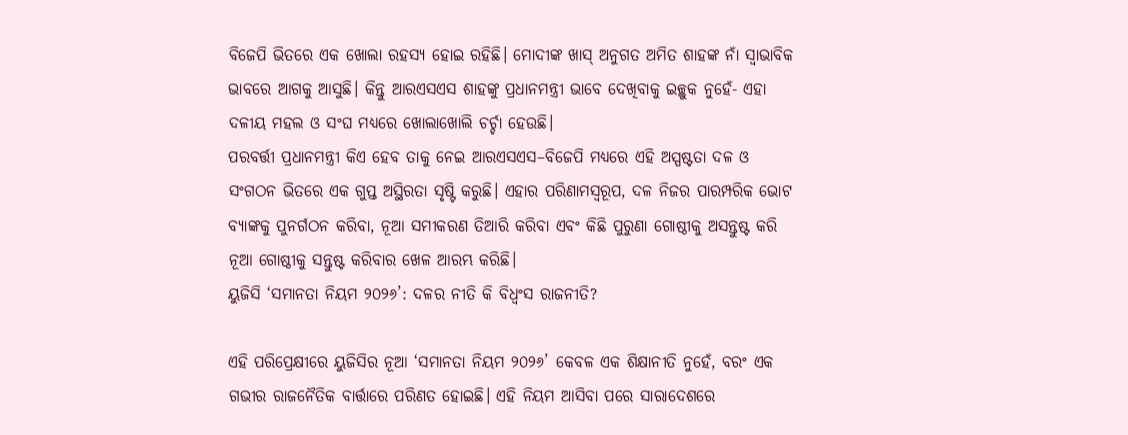ବିଜେପି ଭିତରେ ଏକ ଖୋଲା ରହସ୍ୟ ହୋଇ ରହିଛି। ମୋଦୀଙ୍କ ଖାସ୍ ଅନୁଗତ ଅମିତ ଶାହଙ୍କ ନାଁ ସ୍ୱାଭାବିକ ଭାବରେ ଆଗକୁ ଆସୁଛି। କିନ୍ତୁ ଆରଏସଏସ ଶାହଙ୍କୁ ପ୍ରଧାନମନ୍ତ୍ରୀ ଭାବେ ଦେଖିବାକୁ ଇଚ୍ଛୁକ ନୁହେଁ- ଏହା ଦଳୀୟ ମହଲ ଓ ସଂଘ ମଧ୍ୟରେ ଖୋଲାଖୋଲି ଚର୍ଚ୍ଚା ହେଉଛି।
ପରବର୍ତ୍ତୀ ପ୍ରଧାନମନ୍ତ୍ରୀ କିଏ ହେବ ତାକୁ ନେଇ ଆରଏସଏସ–ବିଜେପି ମଧ୍ୟରେ ଏହି ଅସ୍ପଷ୍ଟତା ଦଳ ଓ ସଂଗଠନ ଭିତରେ ଏକ ଗୁପ୍ତ ଅସ୍ଥିରତା ସୃଷ୍ଟି କରୁଛି। ଏହାର ପରିଣାମସ୍ୱରୂପ, ଦଳ ନିଜର ପାରମ୍ପରିକ ଭୋଟ ବ୍ୟାଙ୍କକୁ ପୁନର୍ଗଠନ କରିବା, ନୂଆ ସମୀକରଣ ତିଆରି କରିବା ଏବଂ କିଛି ପୁରୁଣା ଗୋଷ୍ଠୀକୁ ଅସନ୍ତୁଷ୍ଟ କରି ନୂଆ ଗୋଷ୍ଠୀକୁ ସନ୍ତୁଷ୍ଟ କରିବାର ଖେଳ ଆରମ୍ଭ କରିଛି।
ୟୁଜିସି ‘ସମାନତା ନିୟମ ୨୦୨୬’: ଦଳର ନୀତି କି ବିଧ୍ୱଂସ ରାଜନୀତି?

ଏହି ପରିପ୍ରେକ୍ଷୀରେ ୟୁଜିସିର ନୂଆ ‘ସମାନତା ନିୟମ ୨୦୨୬’ କେବଳ ଏକ ଶିକ୍ଷାନୀତି ନୁହେଁ, ବରଂ ଏକ ଗଭୀର ରାଜନୈତିକ ବାର୍ତ୍ତାରେ ପରିଣତ ହୋଇଛି। ଏହି ନିୟମ ଆସିବା ପରେ ସାରାଦେଶରେ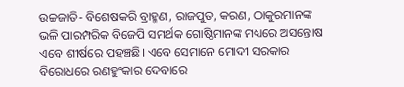ଉଚ୍ଚଜାତି- ବିଶେଷକରି ବ୍ରାହ୍ମଣ, ରାଜପୁତ, କରଣ, ଠାକୁରମାନଙ୍କ ଭଳି ପାରମ୍ପରିକ ବିଜେପି ସମର୍ଥକ ଗୋଷ୍ଠିମାନଙ୍କ ମଧ୍ୟରେ ଅସନ୍ତୋଷ ଏବେ ଶୀର୍ଷରେ ପହଞ୍ଚଛି। ଏବେ ସେମାନେ ମୋଦୀ ସରକାର ବିରୋଧରେ ରଣହୁଂକାର ଦେବାରେ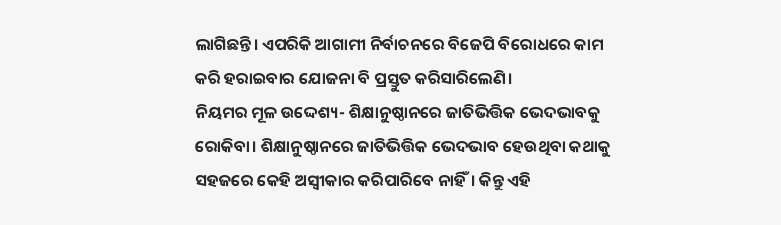ଲାଗିଛନ୍ତି। ଏପରିକି ଆଗାମୀ ନିର୍ବାଚନରେ ବିଜେପି ବିରୋଧରେ କାମ କରି ହରାଇବାର ଯୋଜନା ବି ପ୍ରସ୍ତୁତ କରିସାରିଲେଣି।
ନିୟମର ମୂଳ ଉଦ୍ଦେଶ୍ୟ- ଶିକ୍ଷାନୁଷ୍ଠାନରେ ଜାତିଭିତ୍ତିକ ଭେଦଭାବକୁ ରୋକିବା। ଶିକ୍ଷାନୁଷ୍ଠାନରେ ଜାତିଭିତ୍ତିକ ଭେଦଭାବ ହେଉଥିବା କଥାକୁ ସହଜରେ କେହି ଅସ୍ୱୀକାର କରିପାରିବେ ନାହିଁ। କିନ୍ତୁ ଏହି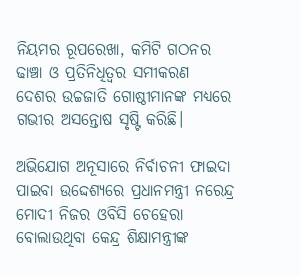ନିୟମର ରୂପରେଖା, କମିଟି ଗଠନର ଢାଞ୍ଚା ଓ ପ୍ରତିନିଧିତ୍ୱର ସମୀକରଣ ଦେଶର ଉଚ୍ଚଜାତି ଗୋଷ୍ଠୀମାନଙ୍କ ମଧ୍ୟରେ ଗଭୀର ଅସନ୍ତୋଷ ସୃଷ୍ଟି କରିଛି।

ଅଭିଯୋଗ ଅନୂସାରେ ନିର୍ବାଚନୀ ଫାଇଦା ପାଇବା ଉଦ୍ଦେଶ୍ୟରେ ପ୍ରଧାନମନ୍ତ୍ରୀ ନରେନ୍ଦ୍ର ମୋଦୀ ନିଜର ଓବିସି ଚେହେରା ବୋଲାଉଥିବା କେନ୍ଦ୍ର ଶିକ୍ଷାମନ୍ତ୍ରୀଙ୍କ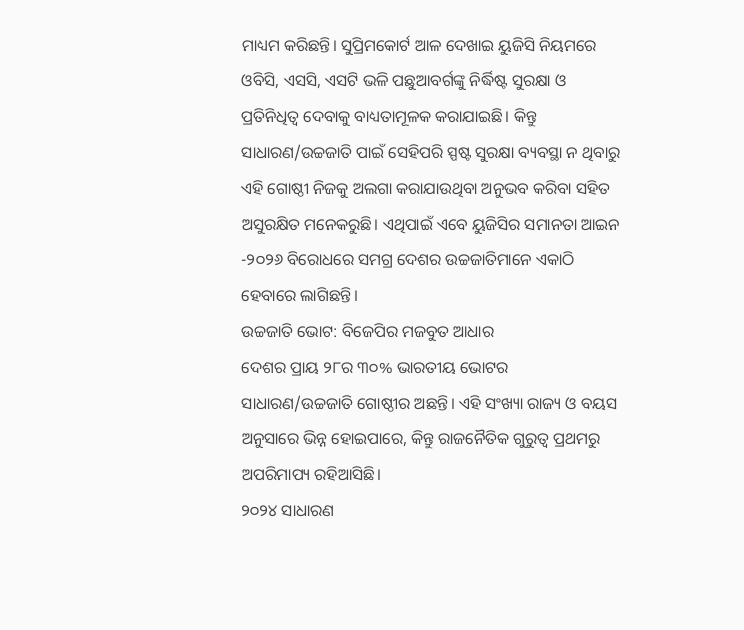ମାଧ୍ୟମ କରିଛନ୍ତି। ସୁପ୍ରିମକୋର୍ଟ ଆଳ ଦେଖାଇ ୟୁଜିସି ନିୟମରେ ଓବିସି, ଏସସି, ଏସଟି ଭଳି ପଛୁଆବର୍ଗଙ୍କୁ ନିର୍ଦ୍ଧିଷ୍ଟ ସୁରକ୍ଷା ଓ ପ୍ରତିନିଧିତ୍ୱ ଦେବାକୁ ବାଧ୍ୟତାମୂଳକ କରାଯାଇଛି। କିନ୍ତୁ ସାଧାରଣ/ଉଚ୍ଚଜାତି ପାଇଁ ସେହିପରି ସ୍ପଷ୍ଟ ସୁରକ୍ଷା ବ୍ୟବସ୍ଥା ନ ଥିବାରୁ ଏହି ଗୋଷ୍ଠୀ ନିଜକୁ ଅଲଗା କରାଯାଉଥିବା ଅନୁଭବ କରିବା ସହିତ ଅସୁରକ୍ଷିତ ମନେକରୁଛି। ଏଥିପାଇଁ ଏବେ ୟୁଜିସିର ସମାନତା ଆଇନ -୨୦୨୬ ବିରୋଧରେ ସମଗ୍ର ଦେଶର ଉଚ୍ଚଜାତିମାନେ ଏକାଠି ହେବାରେ ଲାଗିଛନ୍ତି।
ଉଚ୍ଚଜାତି ଭୋଟ: ବିଜେପିର ମଜବୁତ ଆଧାର
ଦେଶର ପ୍ରାୟ ୨୮ର ୩୦% ଭାରତୀୟ ଭୋଟର ସାଧାରଣ/ଉଚ୍ଚଜାତି ଗୋଷ୍ଠୀର ଅଛନ୍ତି। ଏହି ସଂଖ୍ୟା ରାଜ୍ୟ ଓ ବୟସ ଅନୁସାରେ ଭିନ୍ନ ହୋଇପାରେ, କିନ୍ତୁ ରାଜନୈତିକ ଗୁରୁତ୍ୱ ପ୍ରଥମରୁ ଅପରିମାପ୍ୟ ରହିଆସିଛି।
୨୦୨୪ ସାଧାରଣ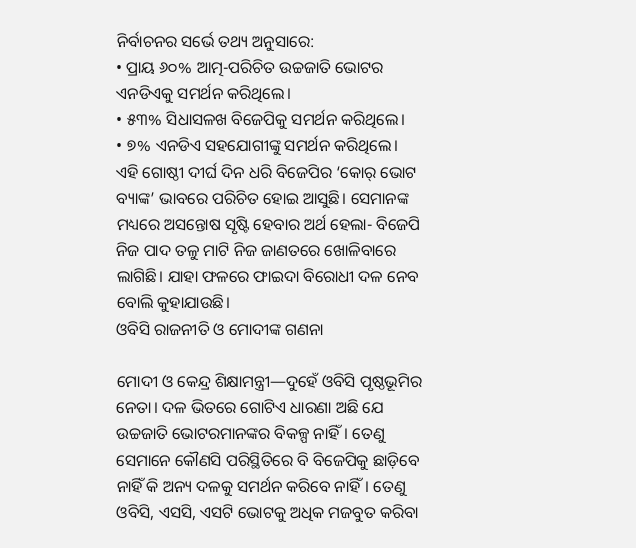ନିର୍ବାଚନର ସର୍ଭେ ତଥ୍ୟ ଅନୁସାରେ:
• ପ୍ରାୟ ୬୦% ଆତ୍ମ-ପରିଚିତ ଉଚ୍ଚଜାତି ଭୋଟର ଏନଡିଏକୁ ସମର୍ଥନ କରିଥିଲେ।
• ୫୩% ସିଧାସଳଖ ବିଜେପିକୁ ସମର୍ଥନ କରିଥିଲେ।
• ୭% ଏନଡିଏ ସହଯୋଗୀଙ୍କୁ ସମର୍ଥନ କରିଥିଲେ।
ଏହି ଗୋଷ୍ଠୀ ଦୀର୍ଘ ଦିନ ଧରି ବିଜେପିର ‘କୋର୍ ଭୋଟ ବ୍ୟାଙ୍କ’ ଭାବରେ ପରିଚିତ ହୋଇ ଆସୁଛି। ସେମାନଙ୍କ ମଧ୍ୟରେ ଅସନ୍ତୋଷ ସୃଷ୍ଟି ହେବାର ଅର୍ଥ ହେଲା- ବିଜେପି ନିଜ ପାଦ ତଳୁ ମାଟି ନିଜ ଜାଣତରେ ଖୋଳିବାରେ ଲାଗିଛି। ଯାହା ଫଳରେ ଫାଇଦା ବିରୋଧୀ ଦଳ ନେବ ବୋଲି କୁହାଯାଉଛି।
ଓବିସି ରାଜନୀତି ଓ ମୋଦୀଙ୍କ ଗଣନା

ମୋଦୀ ଓ କେନ୍ଦ୍ର ଶିକ୍ଷାମନ୍ତ୍ରୀ—ଦୁହେଁ ଓବିସି ପୃଷ୍ଠଭୂମିର ନେତା। ଦଳ ଭିତରେ ଗୋଟିଏ ଧାରଣା ଅଛି ଯେ ଉଚ୍ଚଜାତି ଭୋଟରମାନଙ୍କର ବିକଳ୍ପ ନାହିଁ। ତେଣୁ ସେମାନେ କୌଣସି ପରିସ୍ଥିତିରେ ବି ବିଜେପିକୁ ଛାଡ଼ିବେ ନାହିଁ କି ଅନ୍ୟ ଦଳକୁ ସମର୍ଥନ କରିବେ ନାହିଁ। ତେଣୁ ଓବିସି, ଏସସି, ଏସଟି ଭୋଟକୁ ଅଧିକ ମଜବୁତ କରିବା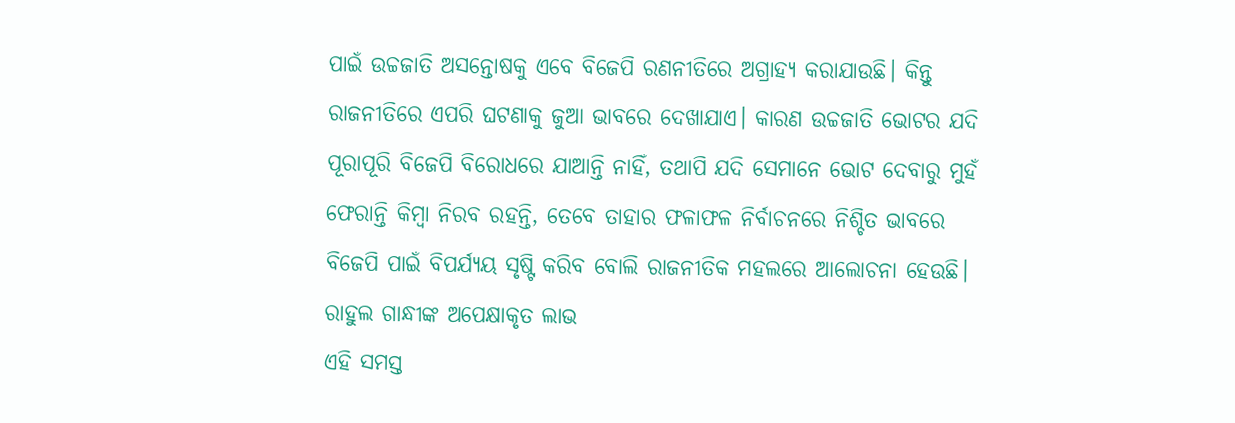ପାଇଁ ଉଚ୍ଚଜାତି ଅସନ୍ତୋଷକୁ ଏବେ ବିଜେପି ରଣନୀତିରେ ଅଗ୍ରାହ୍ୟ କରାଯାଉଛି। କିନ୍ତୁ ରାଜନୀତିରେ ଏପରି ଘଟଣାକୁ ଜୁଆ ଭାବରେ ଦେଖାଯାଏ। କାରଣ ଉଚ୍ଚଜାତି ଭୋଟର ଯଦି ପୂରାପୂରି ବିଜେପି ବିରୋଧରେ ଯାଆନ୍ତି ନାହିଁ, ତଥାପି ଯଦି ସେମାନେ ଭୋଟ ଦେବାରୁ ମୁହଁ ଫେରାନ୍ତି କିମ୍ବା ନିରବ ରହନ୍ତି, ତେବେ ତାହାର ଫଳାଫଳ ନିର୍ବାଚନରେ ନିଶ୍ଚିତ ଭାବରେ ବିଜେପି ପାଇଁ ବିପର୍ଯ୍ୟୟ ସୃଷ୍ଟି କରିବ ବୋଲି ରାଜନୀତିକ ମହଲରେ ଆଲୋଚନା ହେଉଛି।
ରାହୁଲ ଗାନ୍ଧୀଙ୍କ ଅପେକ୍ଷାକୃତ ଲାଭ
ଏହି ସମସ୍ତ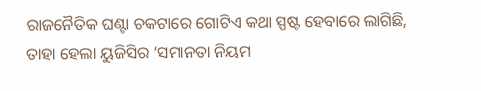ରାଜନୈତିକ ଘଣ୍ଟା ଚକଟାରେ ଗୋଟିଏ କଥା ସ୍ପଷ୍ଟ ହେବାରେ ଲାଗିଛି, ତାହା ହେଲା ୟୁଜିସିର ‘ସମାନତା ନିୟମ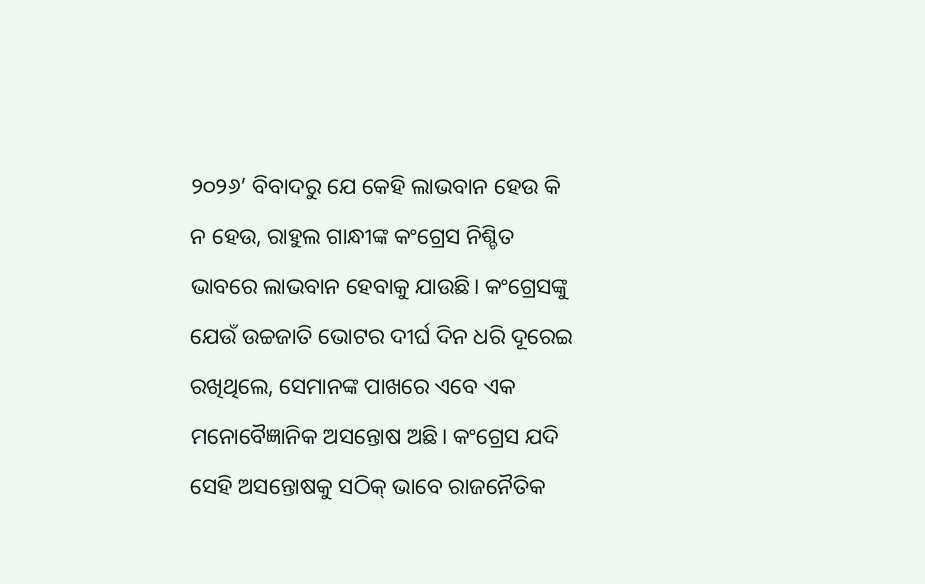୨୦୨୬’ ବିବାଦରୁ ଯେ କେହି ଲାଭବାନ ହେଉ କି ନ ହେଉ, ରାହୁଲ ଗାନ୍ଧୀଙ୍କ କଂଗ୍ରେସ ନିଶ୍ଚିତ ଭାବରେ ଲାଭବାନ ହେବାକୁ ଯାଉଛି। କଂଗ୍ରେସଙ୍କୁ ଯେଉଁ ଉଚ୍ଚଜାତି ଭୋଟର ଦୀର୍ଘ ଦିନ ଧରି ଦୂରେଇ ରଖିଥିଲେ, ସେମାନଙ୍କ ପାଖରେ ଏବେ ଏକ ମନୋବୈଜ୍ଞାନିକ ଅସନ୍ତୋଷ ଅଛି। କଂଗ୍ରେସ ଯଦି ସେହି ଅସନ୍ତୋଷକୁ ସଠିକ୍ ଭାବେ ରାଜନୈତିକ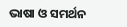ଭାଷା ଓ ସମର୍ଥନ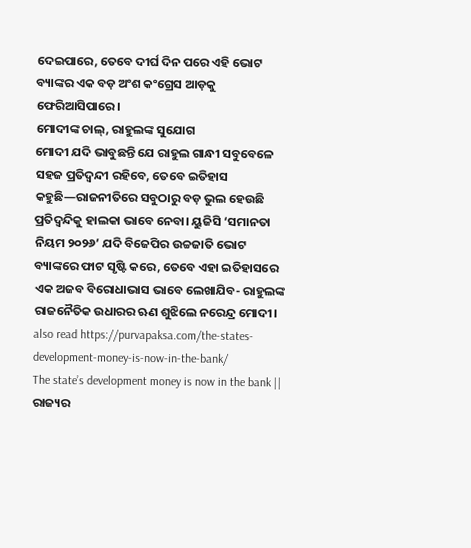ଦେଇପାରେ, ତେବେ ଦୀର୍ଘ ଦିନ ପରେ ଏହି ଭୋଟ ବ୍ୟାଙ୍କର ଏକ ବଡ଼ ଅଂଶ କଂଗ୍ରେସ ଆଡ଼କୁ ଫେରିଆସିପାରେ।
ମୋଦୀଙ୍କ ଚାଲ୍, ରାହୁଲଙ୍କ ସୁଯୋଗ
ମୋଦୀ ଯଦି ଭାବୁଛନ୍ତି ଯେ ରାହୁଲ ଗାନ୍ଧୀ ସବୁବେଳେ ସହଜ ପ୍ରତିଦ୍ୱନ୍ଦୀ ରହିବେ, ତେବେ ଇତିହାସ କହୁଛି—ରାଜନୀତିରେ ସବୁଠାରୁ ବଡ଼ ଭୁଲ ହେଉଛି ପ୍ରତିଦ୍ୱନ୍ଦିକୁ ହାଲକା ଭାବେ ନେବା। ୟୁଜିସି ‘ସମାନତା ନିୟମ ୨୦୨୬’ ଯଦି ବିଜେପିର ଉଚ୍ଚଜାତି ଭୋଟ ବ୍ୟାଙ୍କରେ ଫାଟ ସୃଷ୍ଟି କରେ, ତେବେ ଏହା ଇତିହାସରେ ଏକ ଅଜବ ବିରୋଧାଭାସ ଭାବେ ଲେଖାଯିବ- ରାହୁଲଙ୍କ ରାଜନୈତିକ ଉଧାରର ଋଣ ଶୁଝିଲେ ନରେନ୍ଦ୍ର ମୋଦୀ।
also read https://purvapaksa.com/the-states-development-money-is-now-in-the-bank/
The state’s development money is now in the bank || ରାଜ୍ୟର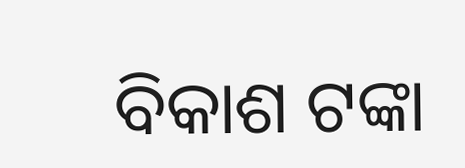ବିକାଶ ଟଙ୍କା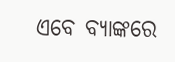ଏବେ ବ୍ୟାଙ୍କରେ